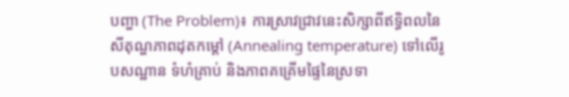បញ្ហា (The Problem)៖ ការស្រាវជ្រាវនេះសិក្សាពីឥទ្ធិពលនៃសីតុណ្ហភាពដុតកម្ដៅ (Annealing temperature) ទៅលើរូបសណ្ឋាន ទំហំគ្រាប់ និងភាពគគ្រើមផ្ទៃនៃស្រទា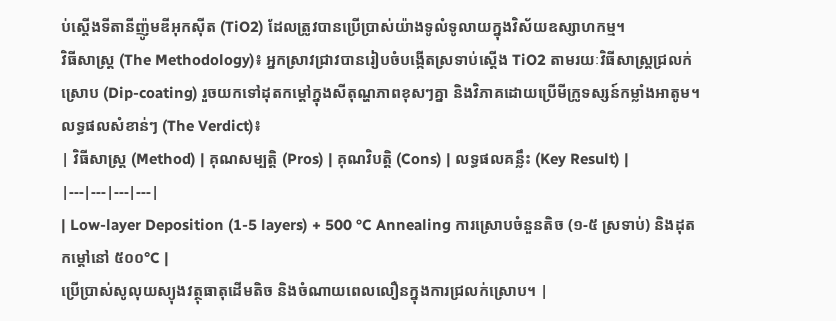ប់ស្ដើងទីតានីញ៉ូមឌីអុកស៊ីត (TiO2) ដែលត្រូវបានប្រើប្រាស់យ៉ាងទូលំទូលាយក្នុងវិស័យឧស្សាហកម្ម។
វិធីសាស្ត្រ (The Methodology)៖ អ្នកស្រាវជ្រាវបានរៀបចំបង្កើតស្រទាប់ស្ដើង TiO2 តាមរយៈវិធីសាស្ត្រជ្រលក់ស្រោប (Dip-coating) រួចយកទៅដុតកម្ដៅក្នុងសីតុណ្ហភាពខុសៗគ្នា និងវិភាគដោយប្រើមីក្រូទស្សន៍កម្លាំងអាតូម។
លទ្ធផលសំខាន់ៗ (The Verdict)៖
| វិធីសាស្ត្រ (Method) | គុណសម្បត្តិ (Pros) | គុណវិបត្តិ (Cons) | លទ្ធផលគន្លឹះ (Key Result) |
|---|---|---|---|
| Low-layer Deposition (1-5 layers) + 500 °C Annealing ការស្រោបចំនួនតិច (១-៥ ស្រទាប់) និងដុតកម្ដៅនៅ ៥០០°C |
ប្រើប្រាស់សូលុយស្យុងវត្ថុធាតុដើមតិច និងចំណាយពេលលឿនក្នុងការជ្រលក់ស្រោប។ |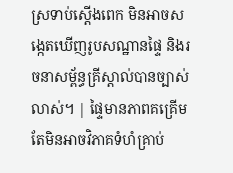ស្រទាប់ស្ដើងពេក មិនអាចសង្កេតឃើញរូបសណ្ឋានផ្ទៃ និងរចនាសម្ព័ន្ធគ្រីស្តាល់បានច្បាស់លាស់។ | ផ្ទៃមានភាពគគ្រើម តែមិនអាចវិភាគទំហំគ្រាប់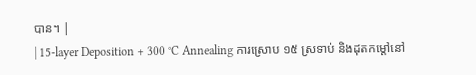បាន។ |
| 15-layer Deposition + 300 °C Annealing ការស្រោប ១៥ ស្រទាប់ និងដុតកម្ដៅនៅ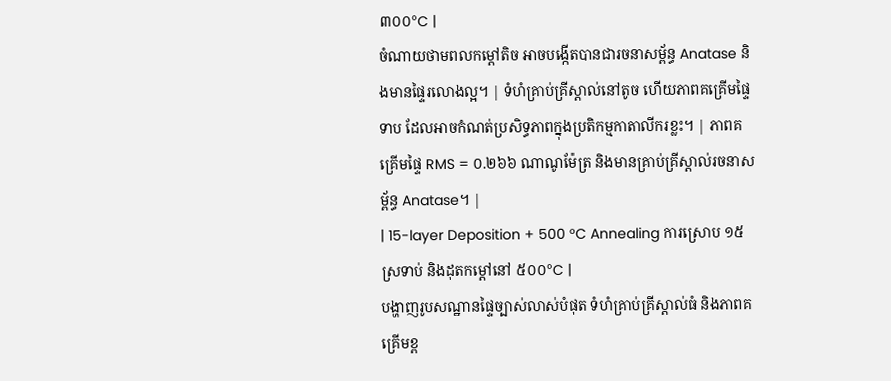៣០០°C |
ចំណាយថាមពលកម្ដៅតិច អាចបង្កើតបានជារចនាសម្ព័ន្ធ Anatase និងមានផ្ទៃរលោងល្អ។ | ទំហំគ្រាប់គ្រីស្តាល់នៅតូច ហើយភាពគគ្រើមផ្ទៃទាប ដែលអាចកំណត់ប្រសិទ្ធភាពក្នុងប្រតិកម្មកាតាលីករខ្លះ។ | ភាពគគ្រើមផ្ទៃ RMS = ០.២៦៦ ណាណូម៉ែត្រ និងមានគ្រាប់គ្រីស្តាល់រចនាសម្ព័ន្ធ Anatase។ |
| 15-layer Deposition + 500 °C Annealing ការស្រោប ១៥ ស្រទាប់ និងដុតកម្ដៅនៅ ៥០០°C |
បង្ហាញរូបសណ្ឋានផ្ទៃច្បាស់លាស់បំផុត ទំហំគ្រាប់គ្រីស្តាល់ធំ និងភាពគគ្រើមខ្ព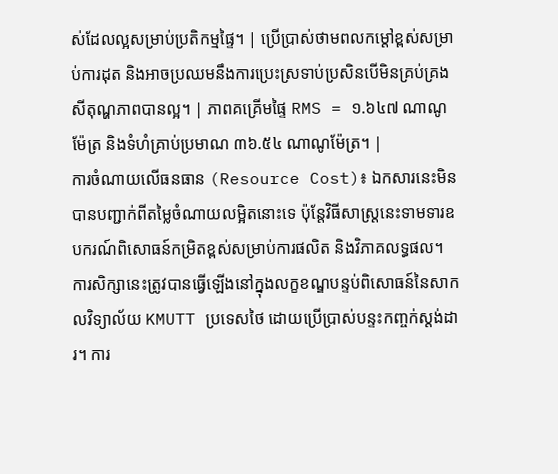ស់ដែលល្អសម្រាប់ប្រតិកម្មផ្ទៃ។ | ប្រើប្រាស់ថាមពលកម្ដៅខ្ពស់សម្រាប់ការដុត និងអាចប្រឈមនឹងការប្រេះស្រទាប់ប្រសិនបើមិនគ្រប់គ្រងសីតុណ្ហភាពបានល្អ។ | ភាពគគ្រើមផ្ទៃ RMS = ១.៦៤៧ ណាណូម៉ែត្រ និងទំហំគ្រាប់ប្រមាណ ៣៦.៥៤ ណាណូម៉ែត្រ។ |
ការចំណាយលើធនធាន (Resource Cost)៖ ឯកសារនេះមិនបានបញ្ជាក់ពីតម្លៃចំណាយលម្អិតនោះទេ ប៉ុន្តែវិធីសាស្ត្រនេះទាមទារឧបករណ៍ពិសោធន៍កម្រិតខ្ពស់សម្រាប់ការផលិត និងវិភាគលទ្ធផល។
ការសិក្សានេះត្រូវបានធ្វើឡើងនៅក្នុងលក្ខខណ្ឌបន្ទប់ពិសោធន៍នៃសាកលវិទ្យាល័យ KMUTT ប្រទេសថៃ ដោយប្រើប្រាស់បន្ទះកញ្ចក់ស្តង់ដារ។ ការ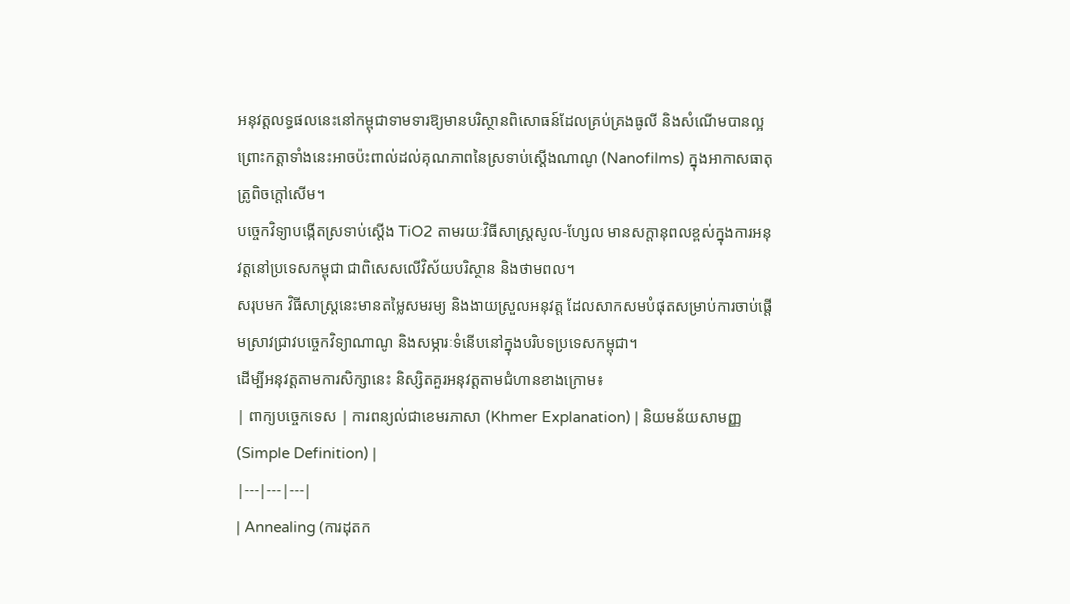អនុវត្តលទ្ធផលនេះនៅកម្ពុជាទាមទារឱ្យមានបរិស្ថានពិសោធន៍ដែលគ្រប់គ្រងធូលី និងសំណើមបានល្អ ព្រោះកត្តាទាំងនេះអាចប៉ះពាល់ដល់គុណភាពនៃស្រទាប់ស្ដើងណាណូ (Nanofilms) ក្នុងអាកាសធាតុត្រូពិចក្ដៅសើម។
បច្ចេកវិទ្យាបង្កើតស្រទាប់ស្ដើង TiO2 តាមរយៈវិធីសាស្ត្រសូល-ហ្សែល មានសក្តានុពលខ្ពស់ក្នុងការអនុវត្តនៅប្រទេសកម្ពុជា ជាពិសេសលើវិស័យបរិស្ថាន និងថាមពល។
សរុបមក វិធីសាស្ត្រនេះមានតម្លៃសមរម្យ និងងាយស្រួលអនុវត្ត ដែលសាកសមបំផុតសម្រាប់ការចាប់ផ្តើមស្រាវជ្រាវបច្ចេកវិទ្យាណាណូ និងសម្ភារៈទំនើបនៅក្នុងបរិបទប្រទេសកម្ពុជា។
ដើម្បីអនុវត្តតាមការសិក្សានេះ និស្សិតគួរអនុវត្តតាមជំហានខាងក្រោម៖
| ពាក្យបច្ចេកទេស | ការពន្យល់ជាខេមរភាសា (Khmer Explanation) | និយមន័យសាមញ្ញ (Simple Definition) |
|---|---|---|
| Annealing (ការដុតក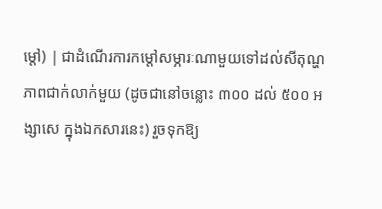ម្ដៅ) | ជាដំណើរការកម្ដៅសម្ភារៈណាមួយទៅដល់សីតុណ្ហភាពជាក់លាក់មួយ (ដូចជានៅចន្លោះ ៣០០ ដល់ ៥០០ អង្សាសេ ក្នុងឯកសារនេះ) រួចទុកឱ្យ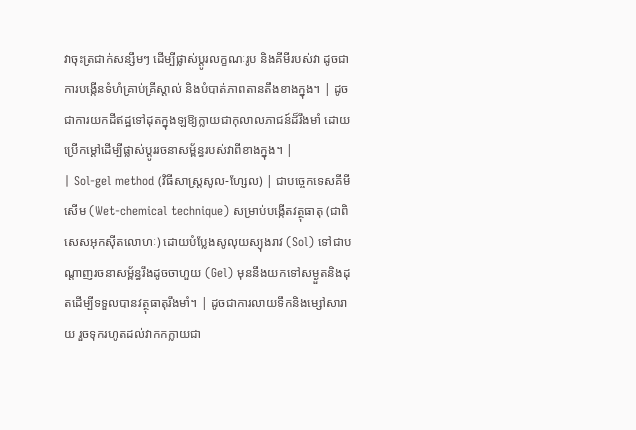វាចុះត្រជាក់សន្សឹមៗ ដើម្បីផ្លាស់ប្តូរលក្ខណៈរូប និងគីមីរបស់វា ដូចជាការបង្កើនទំហំគ្រាប់គ្រីស្តាល់ និងបំបាត់ភាពតានតឹងខាងក្នុង។ | ដូចជាការយកដីឥដ្ឋទៅដុតក្នុងឡឱ្យក្លាយជាកុលាលភាជន៍ដ៏រឹងមាំ ដោយប្រើកម្ដៅដើម្បីផ្លាស់ប្តូររចនាសម្ព័ន្ធរបស់វាពីខាងក្នុង។ |
| Sol-gel method (វិធីសាស្ត្រសូល-ហ្សែល) | ជាបច្ចេកទេសគីមីសើម (Wet-chemical technique) សម្រាប់បង្កើតវត្ថុធាតុ (ជាពិសេសអុកស៊ីតលោហៈ) ដោយបំប្លែងសូលុយស្យុងរាវ (Sol) ទៅជាបណ្តាញរចនាសម្ព័ន្ធរឹងដូចចាហួយ (Gel) មុននឹងយកទៅសម្ងួតនិងដុតដើម្បីទទួលបានវត្ថុធាតុរឹងមាំ។ | ដូចជាការលាយទឹកនិងម្សៅសារាយ រួចទុករហូតដល់វាកកក្លាយជា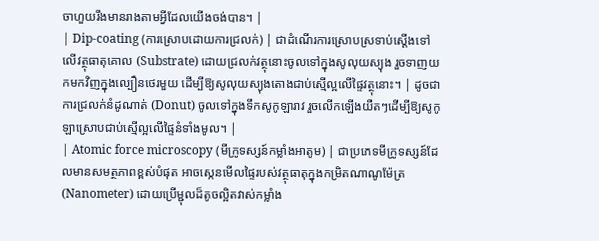ចាហួយរឹងមានរាងតាមអ្វីដែលយើងចង់បាន។ |
| Dip-coating (ការស្រោបដោយការជ្រលក់) | ជាដំណើរការស្រោបស្រទាប់ស្ដើងទៅលើវត្ថុធាតុគោល (Substrate) ដោយជ្រលក់វត្ថុនោះចូលទៅក្នុងសូលុយស្យុង រួចទាញយកមកវិញក្នុងល្បឿនថេរមួយ ដើម្បីឱ្យសូលុយស្យុងតោងជាប់ស្មើល្អលើផ្ទៃវត្ថុនោះ។ | ដូចជាការជ្រលក់នំដូណាត់ (Donut) ចូលទៅក្នុងទឹកសូកូឡារាវ រួចលើកឡើងយឺតៗដើម្បីឱ្យសូកូឡាស្រោបជាប់ស្មើល្អលើផ្ទៃនំទាំងមូល។ |
| Atomic force microscopy (មីក្រូទស្សន៍កម្លាំងអាតូម) | ជាប្រភេទមីក្រូទស្សន៍ដែលមានសមត្ថភាពខ្ពស់បំផុត អាចស្កេនមើលផ្ទៃរបស់វត្ថុធាតុក្នុងកម្រិតណាណូម៉ែត្រ (Nanometer) ដោយប្រើម្ជុលដ៏តូចល្អិតវាស់កម្លាំង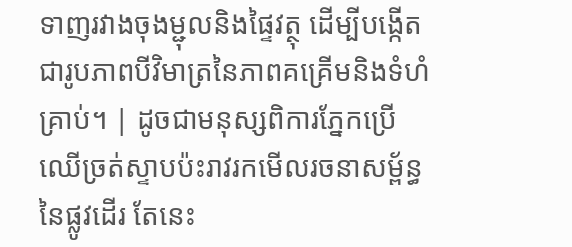ទាញរវាងចុងម្ជុលនិងផ្ទៃវត្ថុ ដើម្បីបង្កើតជារូបភាពបីវិមាត្រនៃភាពគគ្រើមនិងទំហំគ្រាប់។ | ដូចជាមនុស្សពិការភ្នែកប្រើឈើច្រត់ស្ទាបប៉ះរាវរកមើលរចនាសម្ព័ន្ធនៃផ្លូវដើរ តែនេះ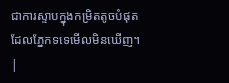ជាការស្ទាបក្នុងកម្រិតតូចបំផុតដែលភ្នែកទទេមើលមិនឃើញ។ |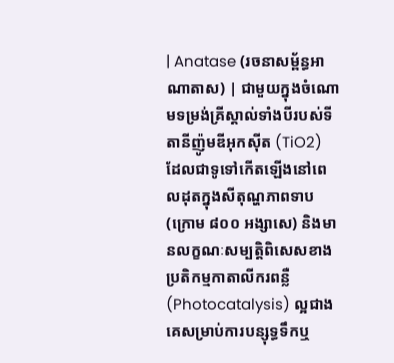| Anatase (រចនាសម្ព័ន្ធអាណាតាស) | ជាមួយក្នុងចំណោមទម្រង់គ្រីស្តាល់ទាំងបីរបស់ទីតានីញ៉ូមឌីអុកស៊ីត (TiO2) ដែលជាទូទៅកើតឡើងនៅពេលដុតក្នុងសីតុណ្ហភាពទាប (ក្រោម ៨០០ អង្សាសេ) និងមានលក្ខណៈសម្បត្តិពិសេសខាងប្រតិកម្មកាតាលីករពន្លឺ (Photocatalysis) ល្អជាងគេសម្រាប់ការបន្សុទ្ធទឹកឬ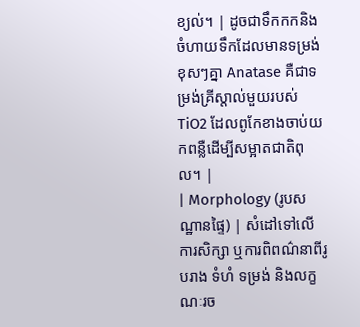ខ្យល់។ | ដូចជាទឹកកកនិងចំហាយទឹកដែលមានទម្រង់ខុសៗគ្នា Anatase គឺជាទម្រង់គ្រីស្តាល់មួយរបស់ TiO2 ដែលពូកែខាងចាប់យកពន្លឺដើម្បីសម្អាតជាតិពុល។ |
| Morphology (រូបសណ្ឋានផ្ទៃ) | សំដៅទៅលើការសិក្សា ឬការពិពណ៌នាពីរូបរាង ទំហំ ទម្រង់ និងលក្ខណៈរច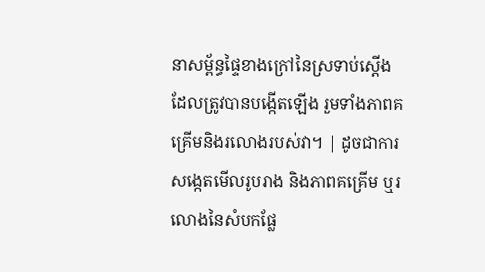នាសម្ព័ន្ធផ្ទៃខាងក្រៅនៃស្រទាប់ស្ដើងដែលត្រូវបានបង្កើតឡើង រួមទាំងភាពគគ្រើមនិងរលោងរបស់វា។ | ដូចជាការសង្កេតមើលរូបរាង និងភាពគគ្រើម ឬរលោងនៃសំបកផ្លែ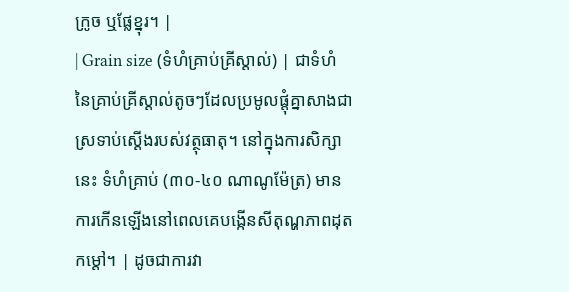ក្រូច ឬផ្លែខ្នុរ។ |
| Grain size (ទំហំគ្រាប់គ្រីស្តាល់) | ជាទំហំនៃគ្រាប់គ្រីស្តាល់តូចៗដែលប្រមូលផ្តុំគ្នាសាងជាស្រទាប់ស្ដើងរបស់វត្ថុធាតុ។ នៅក្នុងការសិក្សានេះ ទំហំគ្រាប់ (៣០-៤០ ណាណូម៉ែត្រ) មានការកើនឡើងនៅពេលគេបង្កើនសីតុណ្ហភាពដុតកម្ដៅ។ | ដូចជាការវា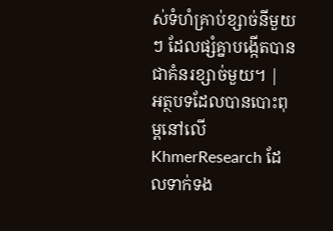ស់ទំហំគ្រាប់ខ្សាច់នីមួយៗ ដែលផ្សំគ្នាបង្កើតបានជាគំនរខ្សាច់មួយ។ |
អត្ថបទដែលបានបោះពុម្ពនៅលើ KhmerResearch ដែលទាក់ទង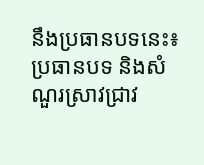នឹងប្រធានបទនេះ៖
ប្រធានបទ និងសំណួរស្រាវជ្រាវ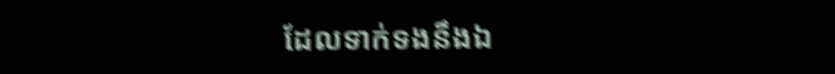ដែលទាក់ទងនឹងឯ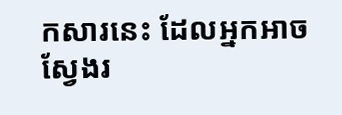កសារនេះ ដែលអ្នកអាចស្វែងរ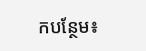កបន្ថែម៖